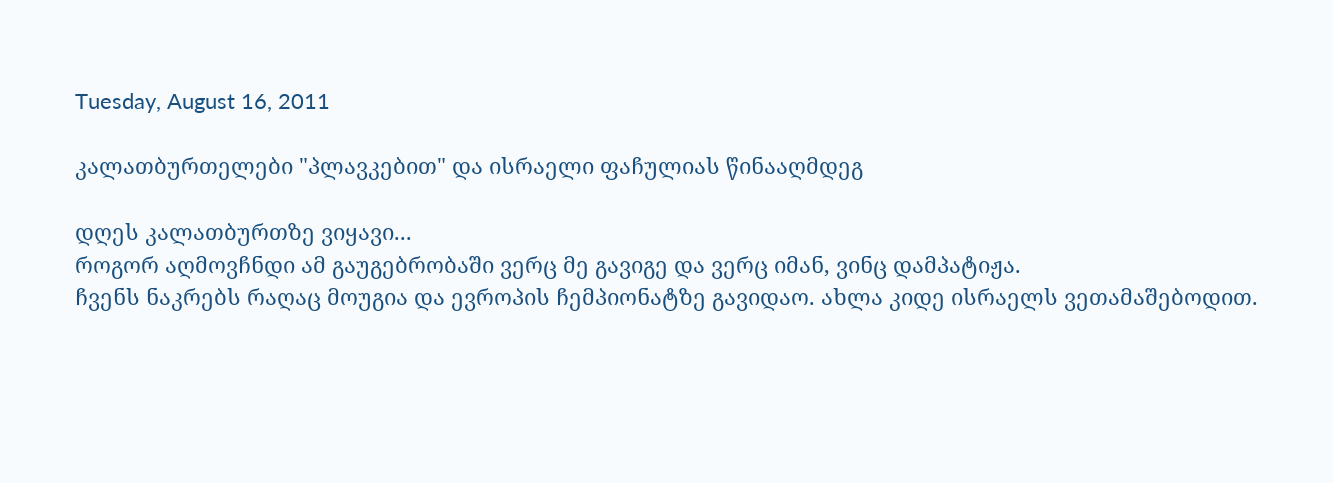Tuesday, August 16, 2011

კალათბურთელები "პლავკებით" და ისრაელი ფაჩულიას წინააღმდეგ

დღეს კალათბურთზე ვიყავი...
როგორ აღმოვჩნდი ამ გაუგებრობაში ვერც მე გავიგე და ვერც იმან, ვინც დამპატიჟა.
ჩვენს ნაკრებს რაღაც მოუგია და ევროპის ჩემპიონატზე გავიდაო. ახლა კიდე ისრაელს ვეთამაშებოდით.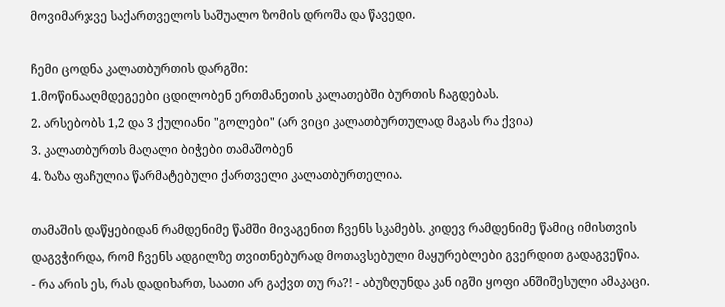მოვიმარჯვე საქართველოს საშუალო ზომის დროშა და წავედი.

ჩემი ცოდნა კალათბურთის დარგში:
1.მოწინააღმდეგეები ცდილობენ ერთმანეთის კალათებში ბურთის ჩაგდებას.
2. არსებობს 1,2 და 3 ქულიანი "გოლები" (არ ვიცი კალათბურთულად მაგას რა ქვია)
3. კალათბურთს მაღალი ბიჭები თამაშობენ
4. ზაზა ფაჩულია წარმატებული ქართველი კალათბურთელია.

თამაშის დაწყებიდან რამდენიმე წამში მივაგენით ჩვენს სკამებს. კიდევ რამდენიმე წამიც იმისთვის დაგვჭირდა, რომ ჩვენს ადგილზე თვითნებურად მოთავსებული მაყურებლები გვერდით გადაგვეწია.
- რა არის ეს, რას დადიხართ, საათი არ გაქვთ თუ რა?! - აბუზღუნდა კან იგში ყოფი ანშიშესული ამაკაცი.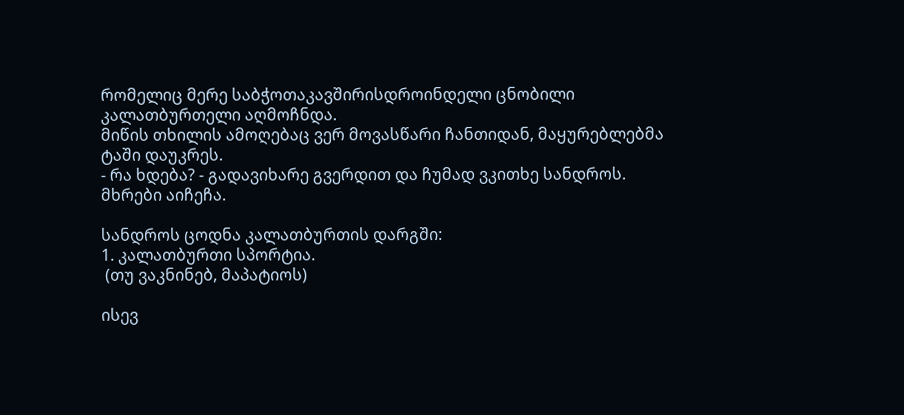რომელიც მერე საბჭოთაკავშირისდროინდელი ცნობილი კალათბურთელი აღმოჩნდა.
მიწის თხილის ამოღებაც ვერ მოვასწარი ჩანთიდან, მაყურებლებმა ტაში დაუკრეს.
- რა ხდება? - გადავიხარე გვერდით და ჩუმად ვკითხე სანდროს.
მხრები აიჩეჩა.

სანდროს ცოდნა კალათბურთის დარგში:
1. კალათბურთი სპორტია.
 (თუ ვაკნინებ, მაპატიოს)

ისევ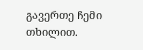გავერთე ჩემი თხილით.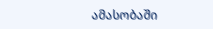ამასობაში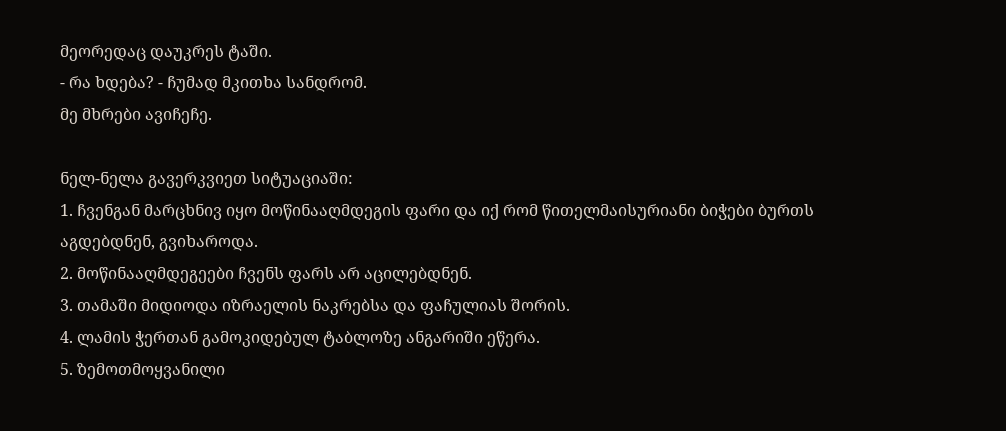მეორედაც დაუკრეს ტაში.
- რა ხდება? - ჩუმად მკითხა სანდრომ.
მე მხრები ავიჩეჩე.

ნელ-ნელა გავერკვიეთ სიტუაციაში:
1. ჩვენგან მარცხნივ იყო მოწინააღმდეგის ფარი და იქ რომ წითელმაისურიანი ბიჭები ბურთს აგდებდნენ, გვიხაროდა.
2. მოწინააღმდეგეები ჩვენს ფარს არ აცილებდნენ.
3. თამაში მიდიოდა იზრაელის ნაკრებსა და ფაჩულიას შორის.
4. ლამის ჭერთან გამოკიდებულ ტაბლოზე ანგარიში ეწერა.
5. ზემოთმოყვანილი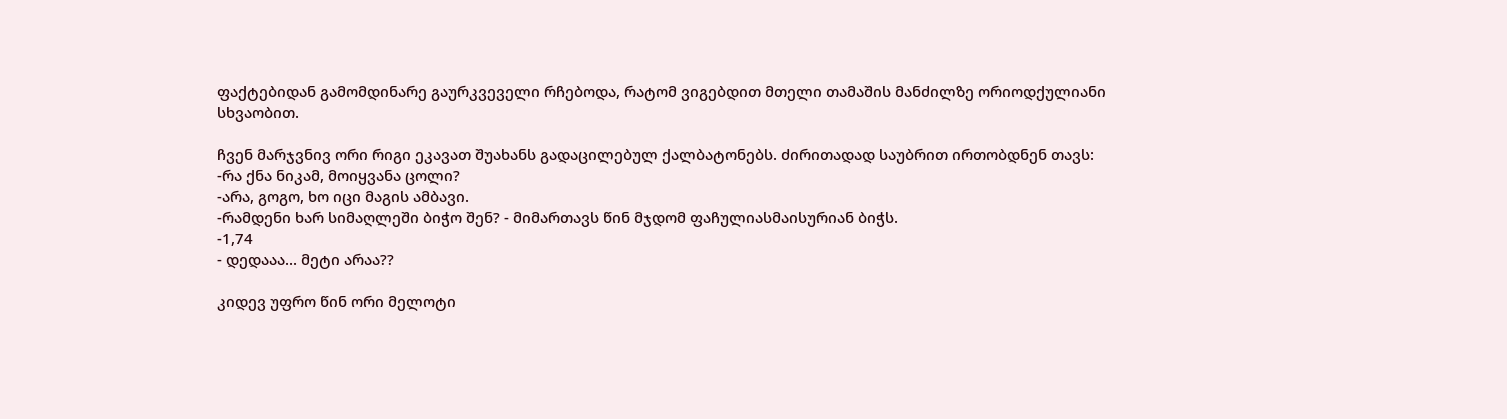ფაქტებიდან გამომდინარე გაურკვეველი რჩებოდა, რატომ ვიგებდით მთელი თამაშის მანძილზე ორიოდქულიანი სხვაობით.

ჩვენ მარჯვნივ ორი რიგი ეკავათ შუახანს გადაცილებულ ქალბატონებს. ძირითადად საუბრით ირთობდნენ თავს:
-რა ქნა ნიკამ, მოიყვანა ცოლი?
-არა, გოგო, ხო იცი მაგის ამბავი.
-რამდენი ხარ სიმაღლეში ბიჭო შენ? - მიმართავს წინ მჯდომ ფაჩულიასმაისურიან ბიჭს.
-1,74
- დედააა... მეტი არაა??

კიდევ უფრო წინ ორი მელოტი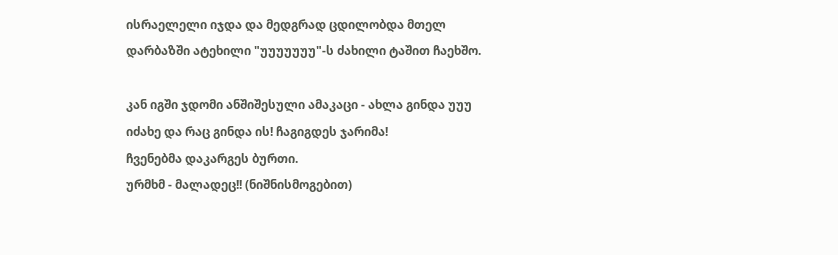ისრაელელი იჯდა და მედგრად ცდილობდა მთელ დარბაზში ატეხილი "უუუუუუუ"-ს ძახილი ტაშით ჩაეხშო.

კან იგში ჯდომი ანშიშესული ამაკაცი - ახლა გინდა უუუ იძახე და რაც გინდა ის! ჩაგიგდეს ჯარიმა!
ჩვენებმა დაკარგეს ბურთი.
ურმხმ - მალადეც!! (ნიშნისმოგებით)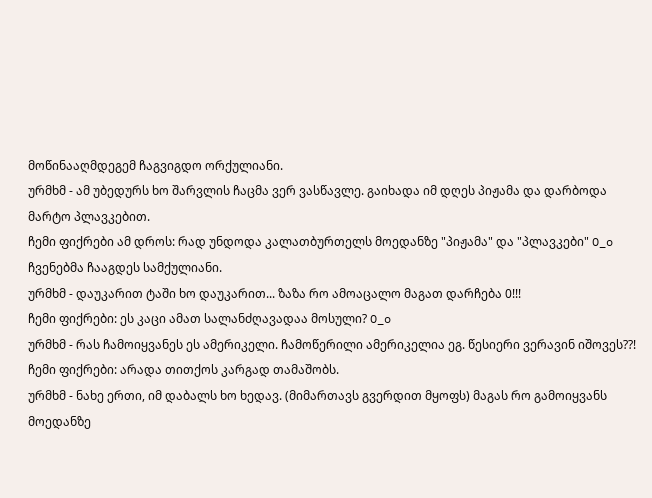მოწინააღმდეგემ ჩაგვიგდო ორქულიანი.
ურმხმ - ამ უბედურს ხო შარვლის ჩაცმა ვერ ვასწავლე. გაიხადა იმ დღეს პიჟამა და დარბოდა მარტო პლავკებით.
ჩემი ფიქრები ამ დროს: რად უნდოდა კალათბურთელს მოედანზე "პიჟამა" და "პლავკები" O_o
ჩვენებმა ჩააგდეს სამქულიანი.
ურმხმ - დაუკარით ტაში ხო დაუკარით... ზაზა რო ამოაცალო მაგათ დარჩება 0!!!
ჩემი ფიქრები: ეს კაცი ამათ სალანძღავადაა მოსული? O_o
ურმხმ - რას ჩამოიყვანეს ეს ამერიკელი. ჩამოწერილი ამერიკელია ეგ. წესიერი ვერავინ იშოვეს??!
ჩემი ფიქრები: არადა თითქოს კარგად თამაშობს.
ურმხმ - ნახე ერთი, იმ დაბალს ხო ხედავ. (მიმართავს გვერდით მყოფს) მაგას რო გამოიყვანს მოედანზე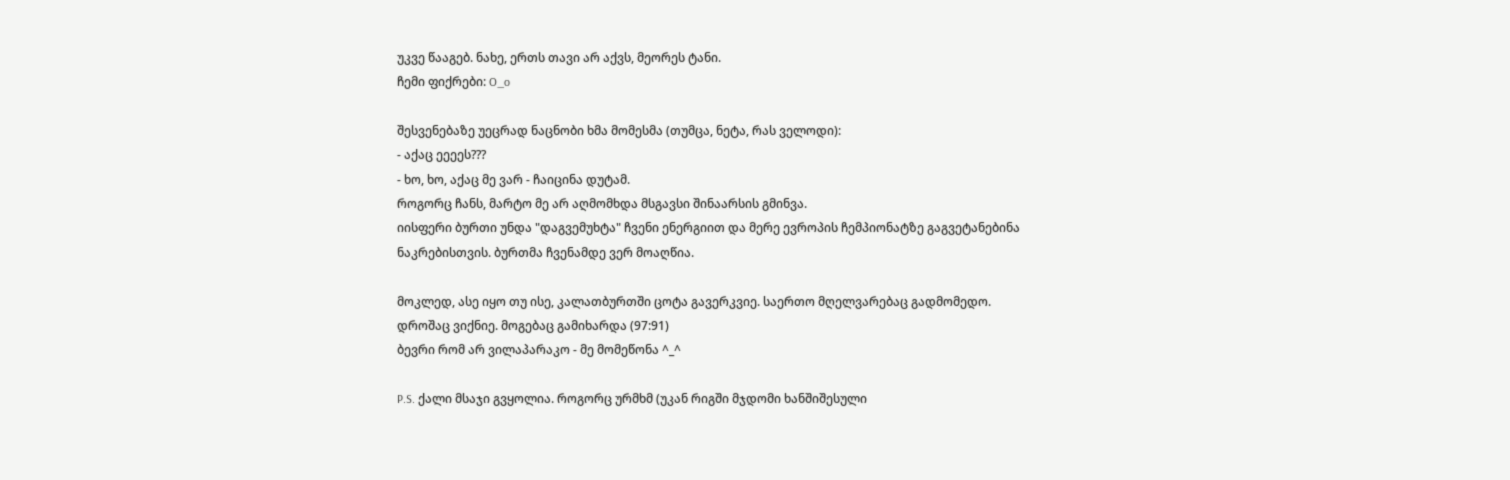უკვე წააგებ. ნახე, ერთს თავი არ აქვს, მეორეს ტანი.
ჩემი ფიქრები: O_o

შესვენებაზე უეცრად ნაცნობი ხმა მომესმა (თუმცა, ნეტა, რას ველოდი):
- აქაც ეეეეს???
- ხო, ხო, აქაც მე ვარ - ჩაიცინა დუტამ.
როგორც ჩანს, მარტო მე არ აღმომხდა მსგავსი შინაარსის გმინვა.
იისფერი ბურთი უნდა "დაგვემუხტა" ჩვენი ენერგიით და მერე ევროპის ჩემპიონატზე გაგვეტანებინა ნაკრებისთვის. ბურთმა ჩვენამდე ვერ მოაღწია.

მოკლედ, ასე იყო თუ ისე, კალათბურთში ცოტა გავერკვიე. საერთო მღელვარებაც გადმომედო. დროშაც ვიქნიე. მოგებაც გამიხარდა (97:91)
ბევრი რომ არ ვილაპარაკო - მე მომეწონა ^_^

P.S. ქალი მსაჯი გვყოლია. როგორც ურმხმ (უკან რიგში მჯდომი ხანშიშესული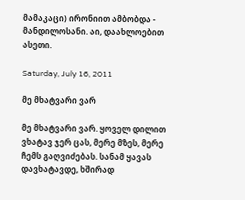მამაკაცი) ირონიით ამბობდა - მანდილოსანი. აი, დაახლოებით ასეთი.

Saturday, July 16, 2011

მე მხატვარი ვარ

მე მხატვარი ვარ. ყოველ დილით ვხატავ ჯერ ცას, მერე მზეს, მერე ჩემს გაღვიძებას. სანამ ყავას დავხატავდე, ხშირად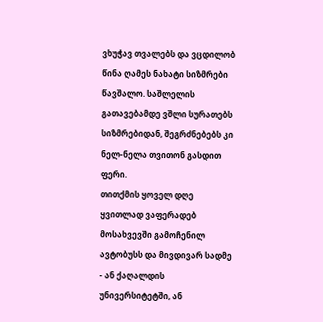ვხუჭავ თვალებს და ვცდილობ წინა ღამეს ნახატი სიზმრები წავშალო. საშლელის გათავებამდე ვშლი სურათებს სიზმრებიდან, შეგრძნებებს კი ნელ-ნელა თვითონ გასდით ფერი.
თითქმის ყოველ დღე ყვითლად ვაფერადებ მოსახვევში გამოჩენილ ავტობუსს და მივდივარ სადმე - ან ქაღალდის უნივერსიტეტში, ან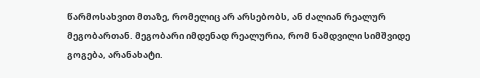წარმოსახვით მთაზე, რომელიც არ არსებობს, ან ძალიან რეალურ მეგობართან. მეგობარი იმდენად რეალურია, რომ ნამდვილი სიმშვიდე გოგება, არანახატი.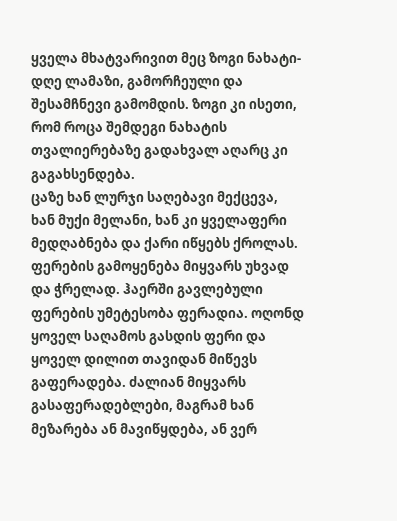ყველა მხატვარივით მეც ზოგი ნახატი-დღე ლამაზი, გამორჩეული და შესამჩნევი გამომდის. ზოგი კი ისეთი, რომ როცა შემდეგი ნახატის თვალიერებაზე გადახვალ აღარც კი გაგახსენდება.
ცაზე ხან ლურჯი საღებავი მექცევა, ხან მუქი მელანი, ხან კი ყველაფერი მედღაბნება და ქარი იწყებს ქროლას.
ფერების გამოყენება მიყვარს უხვად და ჭრელად. ჰაერში გავლებული ფერების უმეტესობა ფერადია. ოღონდ ყოველ საღამოს გასდის ფერი და ყოველ დილით თავიდან მიწევს გაფერადება. ძალიან მიყვარს გასაფერადებლები, მაგრამ ხან მეზარება ან მავიწყდება, ან ვერ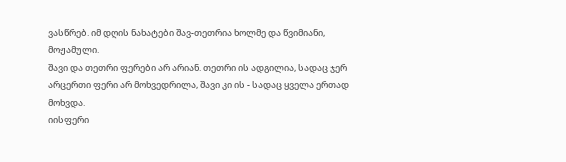ვასწრებ. იმ დღის ნახატები შავ-თეთრია ხოლმე და წვიმიანი, მოჟამული.
შავი და თეთრი ფერები არ არიან. თეთრი ის ადგილია, სადაც ჯერ არცერთი ფერი არ მოხვედრილა, შავი კი ის - სადაც ყველა ერთად მოხვდა.
იისფერი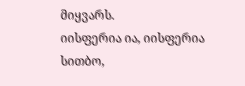მიყვარს.
იისფერია ია, იისფერია სითბო,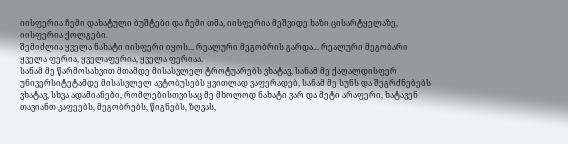იისფერია ჩემი დახატული ბუშტები და ჩემი თმა, იისფერია მეშვიდე ხაზი ცისარტყელაზე, იისფერია ქოლგები.
შემიძლია ყველა ნახატი იისფერი იყოს... რეალური მეგობრის გარდა... რეალური მეგობარი ყველა ფერია, ყველაფერია, ყველა ფერიაა.
სანამ მე წარმოსახვით მთამდე მისასვლელ ტროტუარებს ვხატავ, სანამ მე ქაღალდისფერ უნივერსიტეტამდე მისასვლელ ავტობუსებს ყვითლად ვაფერადებ, სანამ მე სუნს და შეგრძნებებს ვხატავ, სხვა ადამიანები, რომლებისთვისაც მე მხოლოდ ნახატი ვარ და მეტი არაფერი, ხატავენ თავიანთ კაფეებს, მეგობრებს, წიგნებს, ზღვას,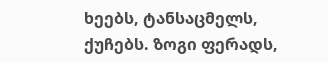ხეებს, ტანსაცმელს, ქუჩებს. ზოგი ფერადს,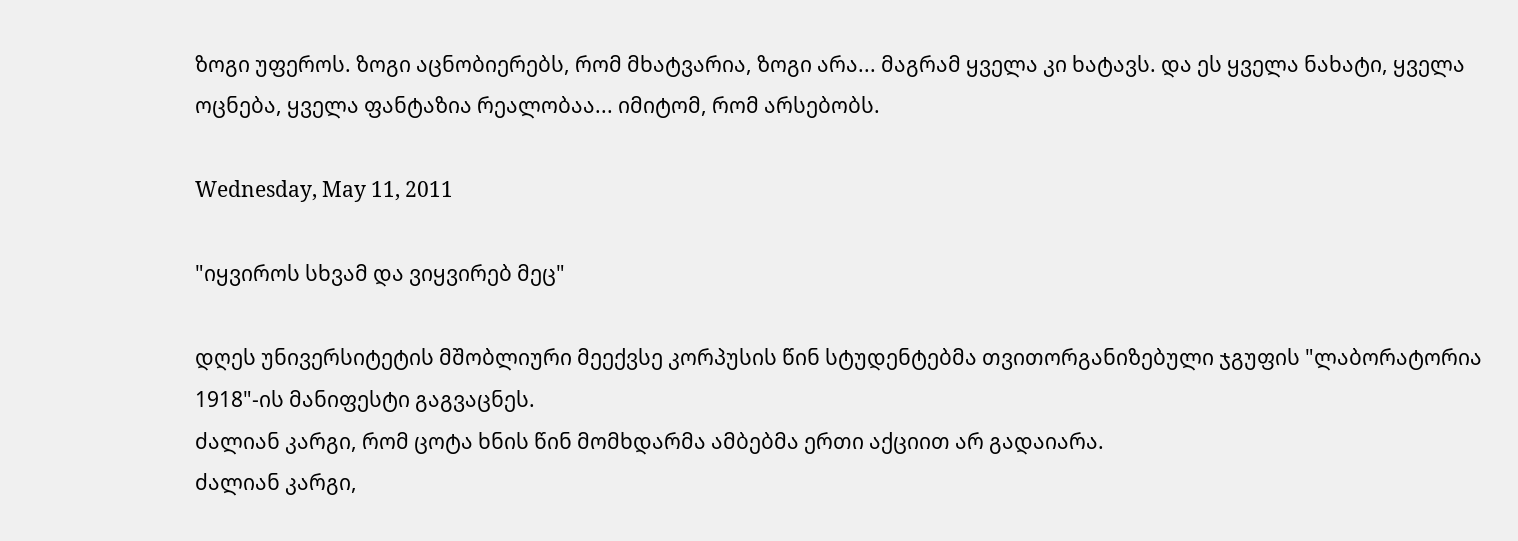ზოგი უფეროს. ზოგი აცნობიერებს, რომ მხატვარია, ზოგი არა... მაგრამ ყველა კი ხატავს. და ეს ყველა ნახატი, ყველა ოცნება, ყველა ფანტაზია რეალობაა... იმიტომ, რომ არსებობს.

Wednesday, May 11, 2011

"იყვიროს სხვამ და ვიყვირებ მეც"

დღეს უნივერსიტეტის მშობლიური მეექვსე კორპუსის წინ სტუდენტებმა თვითორგანიზებული ჯგუფის "ლაბორატორია 1918"-ის მანიფესტი გაგვაცნეს.
ძალიან კარგი, რომ ცოტა ხნის წინ მომხდარმა ამბებმა ერთი აქციით არ გადაიარა.
ძალიან კარგი,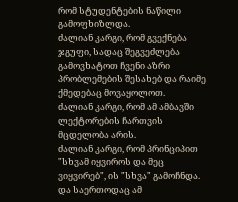რომ სტუდენტების ნაწილი გამოფხიზლდა.
ძალიან კარგი, რომ გვექნება ჯგუფი, სადაც შეგვეძლება გამოვხატოთ ჩვენი აზრი პრობლემების შესახებ და რაიმე ქმედებაც მოვაყოლოთ.
ძალიან კარგი, რომ ამ ამბავში ლექტორების ჩართვის მცდელობა არის.
ძალიან კარგი, რომ პრინციპით "სხვამ იყვიროს და მეც ვიყვირებ", ის "სხვა" გამოჩნდა.
და საერთოდაც ამ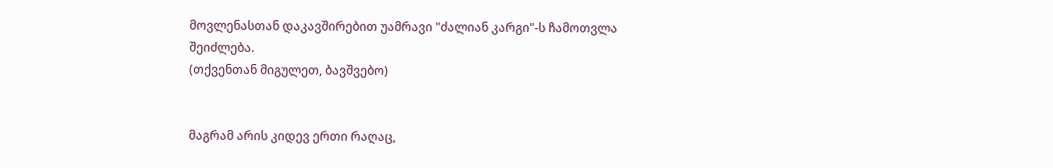მოვლენასთან დაკავშირებით უამრავი "ძალიან კარგი"-ს ჩამოთვლა შეიძლება.
(თქვენთან მიგულეთ, ბავშვებო)


მაგრამ არის კიდევ ერთი რაღაც,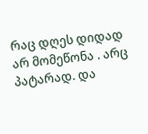რაც დღეს დიდად არ მომეწონა . არც პატარად. და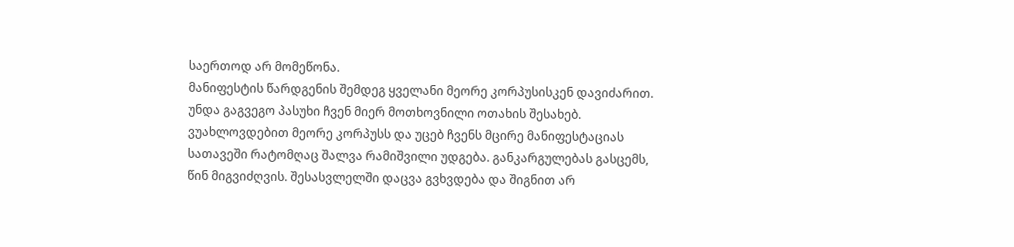საერთოდ არ მომეწონა.
მანიფესტის წარდგენის შემდეგ ყველანი მეორე კორპუსისკენ დავიძარით. უნდა გაგვეგო პასუხი ჩვენ მიერ მოთხოვნილი ოთახის შესახებ.
ვუახლოვდებით მეორე კორპუსს და უცებ ჩვენს მცირე მანიფესტაციას სათავეში რატომღაც შალვა რამიშვილი უდგება. განკარგულებას გასცემს, წინ მიგვიძღვის. შესასვლელში დაცვა გვხვდება და შიგნით არ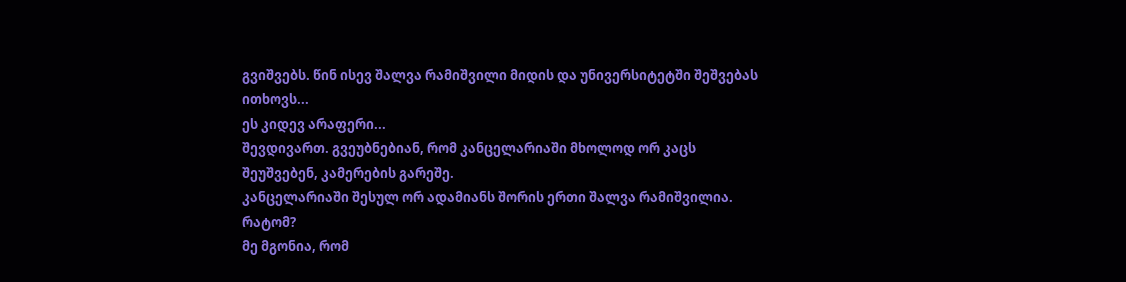გვიშვებს. წინ ისევ შალვა რამიშვილი მიდის და უნივერსიტეტში შეშვებას ითხოვს...
ეს კიდევ არაფერი...
შევდივართ. გვეუბნებიან, რომ კანცელარიაში მხოლოდ ორ კაცს შეუშვებენ, კამერების გარეშე.
კანცელარიაში შესულ ორ ადამიანს შორის ერთი შალვა რამიშვილია.
რატომ?
მე მგონია, რომ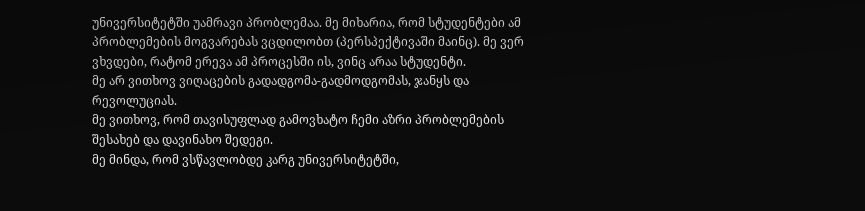უნივერსიტეტში უამრავი პრობლემაა. მე მიხარია, რომ სტუდენტები ამ პრობლემების მოგვარებას ვცდილობთ (პერსპექტივაში მაინც). მე ვერ ვხვდები, რატომ ერევა ამ პროცესში ის, ვინც არაა სტუდენტი.
მე არ ვითხოვ ვიღაცების გადადგომა-გადმოდგომას, ჯანყს და რევოლუციას.
მე ვითხოვ, რომ თავისუფლად გამოვხატო ჩემი აზრი პრობლემების შესახებ და დავინახო შედეგი.
მე მინდა, რომ ვსწავლობდე კარგ უნივერსიტეტში,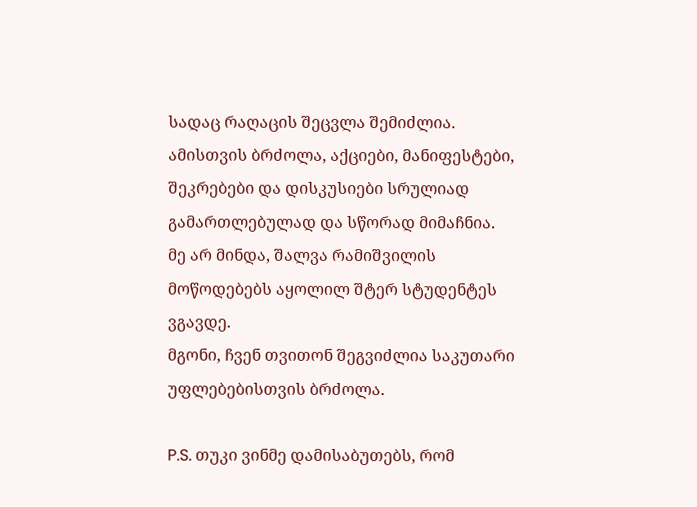სადაც რაღაცის შეცვლა შემიძლია.
ამისთვის ბრძოლა, აქციები, მანიფესტები, შეკრებები და დისკუსიები სრულიად გამართლებულად და სწორად მიმაჩნია.
მე არ მინდა, შალვა რამიშვილის მოწოდებებს აყოლილ შტერ სტუდენტეს ვგავდე.
მგონი, ჩვენ თვითონ შეგვიძლია საკუთარი უფლებებისთვის ბრძოლა.

P.S. თუკი ვინმე დამისაბუთებს, რომ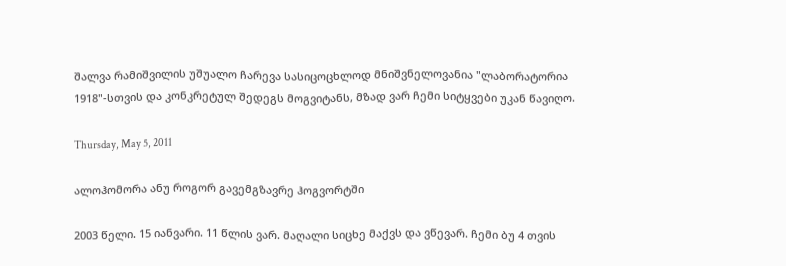შალვა რამიშვილის უშუალო ჩარევა სასიცოცხლოდ მნიშვნელოვანია "ლაბორატორია 1918"-სთვის და კონკრეტულ შედეგს მოგვიტანს, მზად ვარ ჩემი სიტყვები უკან წავიღო.

Thursday, May 5, 2011

ალოჰომორა ანუ როგორ გავემგზავრე ჰოგვორტში

2003 წელი. 15 იანვარი. 11 წლის ვარ. მაღალი სიცხე მაქვს და ვწევარ. ჩემი ბუ 4 თვის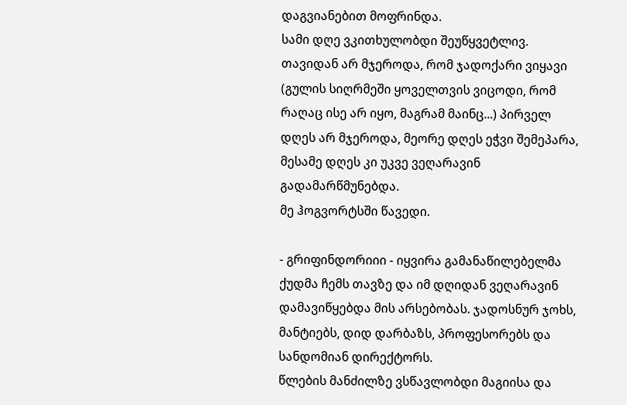დაგვიანებით მოფრინდა.
სამი დღე ვკითხულობდი შეუწყვეტლივ. თავიდან არ მჯეროდა, რომ ჯადოქარი ვიყავი (გულის სიღრმეში ყოველთვის ვიცოდი, რომ რაღაც ისე არ იყო, მაგრამ მაინც...) პირველ დღეს არ მჯეროდა, მეორე დღეს ეჭვი შემეპარა, მესამე დღეს კი უკვე ვეღარავინ გადამარწმუნებდა.
მე ჰოგვორტსში წავედი.

- გრიფინდორიიი - იყვირა გამანაწილებელმა ქუდმა ჩემს თავზე და იმ დღიდან ვეღარავინ დამავიწყებდა მის არსებობას. ჯადოსნურ ჯოხს, მანტიებს, დიდ დარბაზს, პროფესორებს და სანდომიან დირექტორს.
წლების მანძილზე ვსწავლობდი მაგიისა და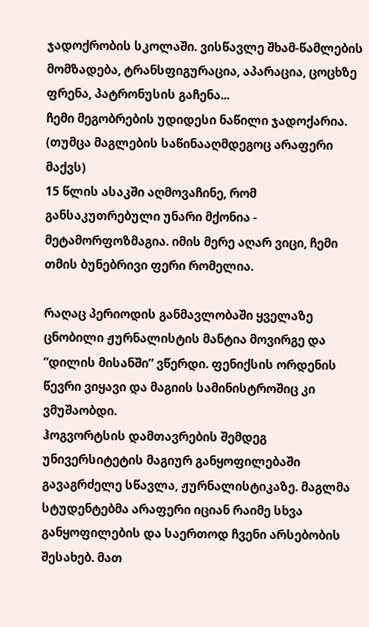ჯადოქრობის სკოლაში. ვისწავლე შხამ-წამლების მომზადება, ტრანსფიგურაცია, აპარაცია, ცოცხზე ფრენა, პატრონუსის გაჩენა...
ჩემი მეგობრების უდიდესი ნაწილი ჯადოქარია. (თუმცა მაგლების საწინააღმდეგოც არაფერი მაქვს)
15 წლის ასაკში აღმოვაჩინე, რომ განსაკუთრებული უნარი მქონია - მეტამორფოზმაგია. იმის მერე აღარ ვიცი, ჩემი თმის ბუნებრივი ფერი რომელია.

რაღაც პერიოდის განმავლობაში ყველაზე ცნობილი ჟურნალისტის მანტია მოვირგე და ”დილის მისანში” ვწერდი. ფენიქსის ორდენის წევრი ვიყავი და მაგიის სამინისტროშიც კი ვმუშაობდი.
ჰოგვორტსის დამთავრების შემდეგ უნივერსიტეტის მაგიურ განყოფილებაში გავაგრძელე სწავლა, ჟურნალისტიკაზე. მაგლმა სტუდენტებმა არაფერი იციან რაიმე სხვა განყოფილების და საერთოდ ჩვენი არსებობის შესახებ. მათ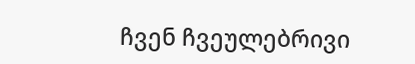ჩვენ ჩვეულებრივი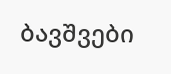ბავშვები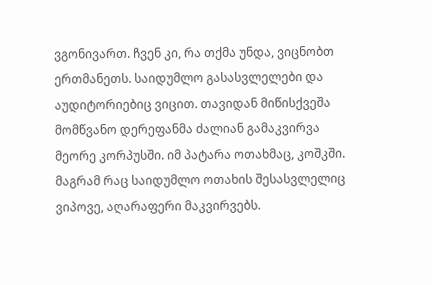ვგონივართ. ჩვენ კი, რა თქმა უნდა, ვიცნობთ ერთმანეთს. საიდუმლო გასასვლელები და აუდიტორიებიც ვიცით. თავიდან მიწისქვეშა მომწვანო დერეფანმა ძალიან გამაკვირვა მეორე კორპუსში. იმ პატარა ოთახმაც, კოშკში. მაგრამ რაც საიდუმლო ოთახის შესასვლელიც ვიპოვე, აღარაფერი მაკვირვებს.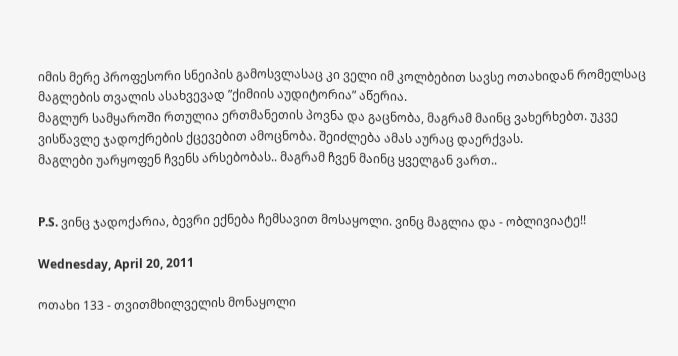იმის მერე პროფესორი სნეიპის გამოსვლასაც კი ველი იმ კოლბებით სავსე ოთახიდან რომელსაც მაგლების თვალის ასახვევად ”ქიმიის აუდიტორია” აწერია.
მაგლურ სამყაროში რთულია ერთმანეთის პოვნა და გაცნობა, მაგრამ მაინც ვახერხებთ. უკვე ვისწავლე ჯადოქრების ქცევებით ამოცნობა. შეიძლება ამას აურაც დაერქვას.
მაგლები უარყოფენ ჩვენს არსებობას.. მაგრამ ჩვენ მაინც ყველგან ვართ..


P.S. ვინც ჯადოქარია, ბევრი ექნება ჩემსავით მოსაყოლი. ვინც მაგლია და - ობლივიატე!!

Wednesday, April 20, 2011

ოთახი 133 - თვითმხილველის მონაყოლი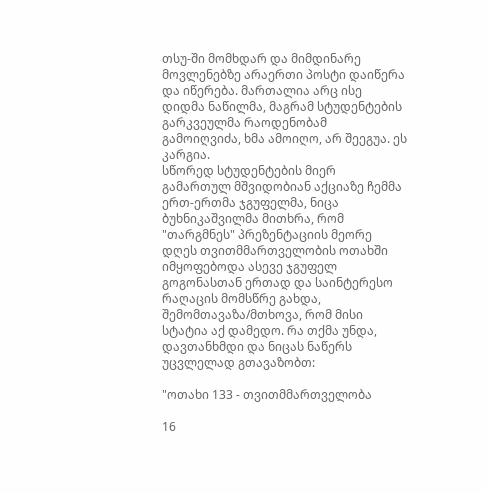თსუ-ში მომხდარ და მიმდინარე მოვლენებზე არაერთი პოსტი დაიწერა და იწერება. მართალია არც ისე დიდმა ნაწილმა, მაგრამ სტუდენტების გარკვეულმა რაოდენობამ გამოიღვიძა, ხმა ამოიღო, არ შეეგუა. ეს კარგია.
სწორედ სტუდენტების მიერ გამართულ მშვიდობიან აქციაზე ჩემმა ერთ-ერთმა ჯგუფელმა, ნიცა ბუხნიკაშვილმა მითხრა, რომ "თარგმნეს" პრეზენტაციის მეორე დღეს თვითმმართველობის ოთახში იმყოფებოდა ასევე ჯგუფელ გოგონასთან ერთად და საინტერესო რაღაცის მომსწრე გახდა, შემომთავაზა/მთხოვა, რომ მისი სტატია აქ დამედო. რა თქმა უნდა, დავთანხმდი და ნიცას ნაწერს უცვლელად გთავაზობთ:

"ოთახი 133 - თვითმმართველობა

16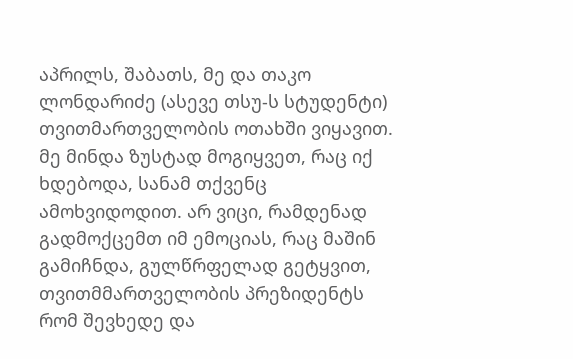აპრილს, შაბათს, მე და თაკო ლონდარიძე (ასევე თსუ-ს სტუდენტი) თვითმართველობის ოთახში ვიყავით. მე მინდა ზუსტად მოგიყვეთ, რაც იქ ხდებოდა, სანამ თქვენც ამოხვიდოდით. არ ვიცი, რამდენად გადმოქცემთ იმ ემოციას, რაც მაშინ გამიჩნდა, გულწრფელად გეტყვით, თვითმმართველობის პრეზიდენტს რომ შევხედე და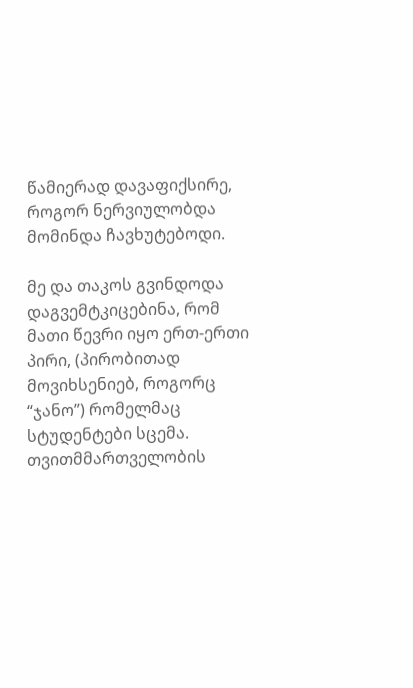წამიერად დავაფიქსირე, როგორ ნერვიულობდა მომინდა ჩავხუტებოდი.

მე და თაკოს გვინდოდა დაგვემტკიცებინა, რომ მათი წევრი იყო ერთ-ერთი პირი, (პირობითად მოვიხსენიებ, როგორც “ჯანო”) რომელმაც სტუდენტები სცემა. თვითმმართველობის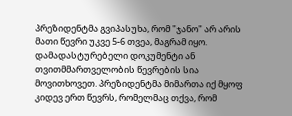პრეზიდენტმა გვიპასუხა, რომ "ჯანო" არ არის მათი წევრი უკვე 5-6 თვეა, მაგრამ იყო. დამადასტურებელი დოკუმენტი ან თვითმმართველობის წევრების სია მოვითხოვეთ. პრეზიდენტმა მიმართა იქ მყოფ კიდევ ერთ წევრს, რომელმაც თქვა, რომ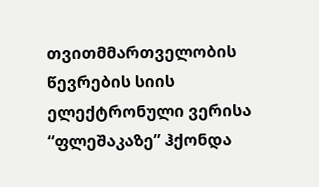თვითმმართველობის წევრების სიის ელექტრონული ვერისა “ფლეშაკაზე” ჰქონდა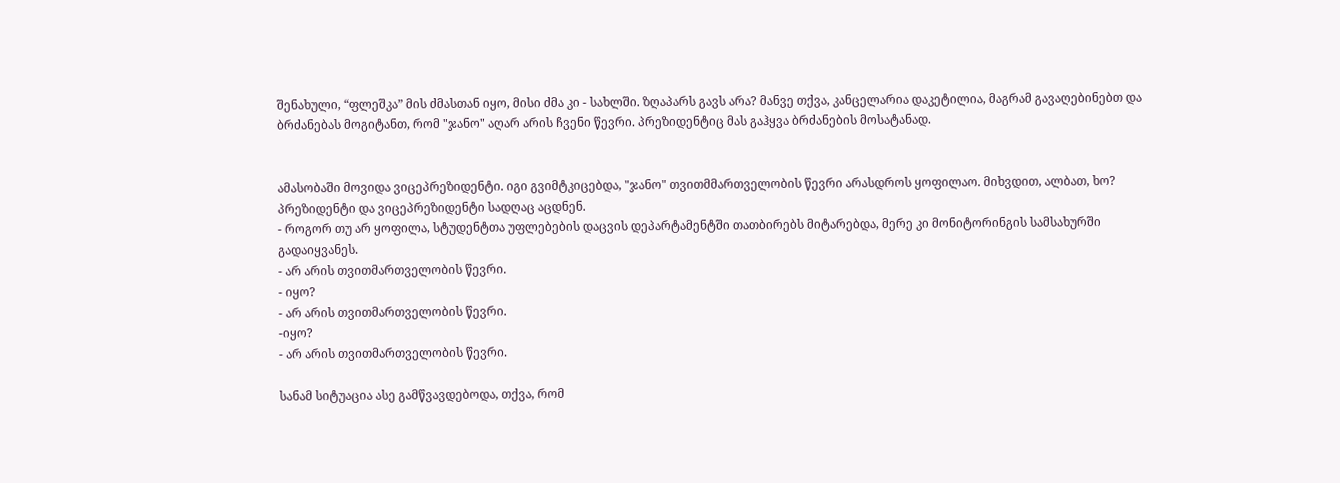შენახული, “ფლეშკა” მის ძმასთან იყო, მისი ძმა კი - სახლში. ზღაპარს გავს არა? მანვე თქვა, კანცელარია დაკეტილია, მაგრამ გავაღებინებთ და ბრძანებას მოგიტანთ, რომ "ჯანო" აღარ არის ჩვენი წევრი. პრეზიდენტიც მას გაჰყვა ბრძანების მოსატანად.


ამასობაში მოვიდა ვიცეპრეზიდენტი. იგი გვიმტკიცებდა, "ჯანო" თვითმმართველობის წევრი არასდროს ყოფილაო. მიხვდით, ალბათ, ხო? პრეზიდენტი და ვიცეპრეზიდენტი სადღაც აცდნენ.
- როგორ თუ არ ყოფილა, სტუდენტთა უფლებების დაცვის დეპარტამენტში თათბირებს მიტარებდა, მერე კი მონიტორინგის სამსახურში გადაიყვანეს.
- არ არის თვითმართველობის წევრი.
- იყო?
- არ არის თვითმართველობის წევრი.
-იყო?
- არ არის თვითმართველობის წევრი.

სანამ სიტუაცია ასე გამწვავდებოდა, თქვა, რომ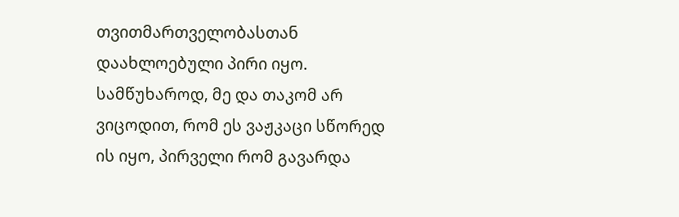თვითმართველობასთან დაახლოებული პირი იყო.
სამწუხაროდ, მე და თაკომ არ ვიცოდით, რომ ეს ვაჟკაცი სწორედ ის იყო, პირველი რომ გავარდა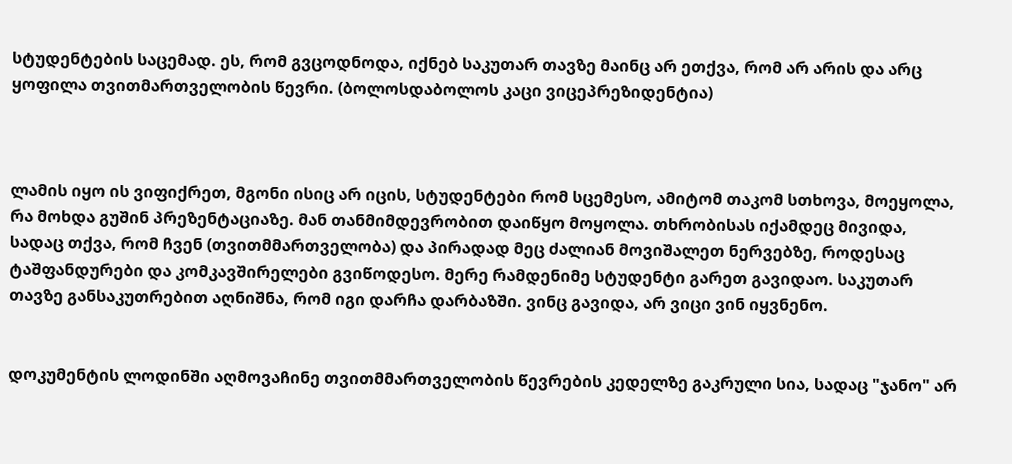სტუდენტების საცემად. ეს, რომ გვცოდნოდა, იქნებ საკუთარ თავზე მაინც არ ეთქვა, რომ არ არის და არც ყოფილა თვითმართველობის წევრი. (ბოლოსდაბოლოს კაცი ვიცეპრეზიდენტია)



ლამის იყო ის ვიფიქრეთ, მგონი ისიც არ იცის, სტუდენტები რომ სცემესო, ამიტომ თაკომ სთხოვა, მოეყოლა, რა მოხდა გუშინ პრეზენტაციაზე. მან თანმიმდევრობით დაიწყო მოყოლა. თხრობისას იქამდეც მივიდა, სადაც თქვა, რომ ჩვენ (თვითმმართველობა) და პირადად მეც ძალიან მოვიშალეთ ნერვებზე, როდესაც ტაშფანდურები და კომკავშირელები გვიწოდესო. მერე რამდენიმე სტუდენტი გარეთ გავიდაო. საკუთარ თავზე განსაკუთრებით აღნიშნა, რომ იგი დარჩა დარბაზში. ვინც გავიდა, არ ვიცი ვინ იყვნენო.


დოკუმენტის ლოდინში აღმოვაჩინე თვითმმართველობის წევრების კედელზე გაკრული სია, სადაც "ჯანო" არ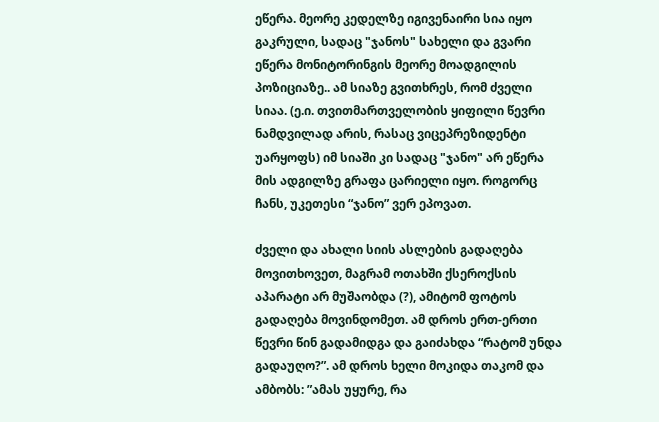ეწერა. მეორე კედელზე იგივენაირი სია იყო გაკრული, სადაც "ჯანოს" სახელი და გვარი ეწერა მონიტორინგის მეორე მოადგილის პოზიციაზე.. ამ სიაზე გვითხრეს, რომ ძველი სიაა. (ე.ი. თვითმართველობის ყიფილი წევრი ნამდვილად არის, რასაც ვიცეპრეზიდენტი უარყოფს) იმ სიაში კი სადაც "ჯანო" არ ეწერა მის ადგილზე გრაფა ცარიელი იყო. როგორც ჩანს, უკეთესი “ჯანო” ვერ ეპოვათ.

ძველი და ახალი სიის ასლების გადაღება მოვითხოვეთ, მაგრამ ოთახში ქსეროქსის აპარატი არ მუშაობდა (?), ამიტომ ფოტოს გადაღება მოვინდომეთ. ამ დროს ერთ-ერთი წევრი წინ გადამიდგა და გაიძახდა “რატომ უნდა გადაუღო?”. ამ დროს ხელი მოკიდა თაკომ და ამბობს: ”ამას უყურე, რა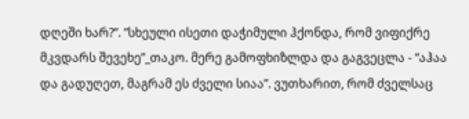დღეში ხარ?”. ”სხეული ისეთი დაჭიმული ჰქონდა, რომ ვიფიქრე მკვდარს შევეხე”_თაკო. მერე გამოფხიზლდა და გაგვეცლა - “აჰაა და გადუღეთ, მაგრამ ეს ძველი სიაა”. ვუთხარით, რომ ძველსაც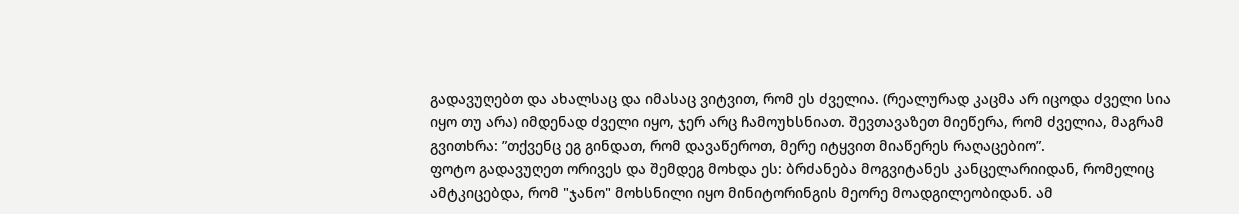გადავუღებთ და ახალსაც და იმასაც ვიტვით, რომ ეს ძველია. (რეალურად კაცმა არ იცოდა ძველი სია იყო თუ არა) იმდენად ძველი იყო, ჯერ არც ჩამოუხსნიათ. შევთავაზეთ მიეწერა, რომ ძველია, მაგრამ გვითხრა: ”თქვენც ეგ გინდათ, რომ დავაწეროთ, მერე იტყვით მიაწერეს რაღაცებიო”.
ფოტო გადავუღეთ ორივეს და შემდეგ მოხდა ეს: ბრძანება მოგვიტანეს კანცელარიიდან, რომელიც ამტკიცებდა, რომ "ჯანო" მოხსნილი იყო მინიტორინგის მეორე მოადგილეობიდან. ამ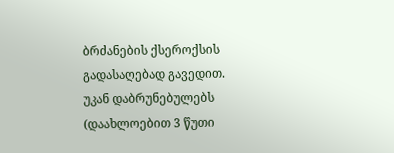ბრძანების ქსეროქსის გადასაღებად გავედით. უკან დაბრუნებულებს (დაახლოებით 3 წუთი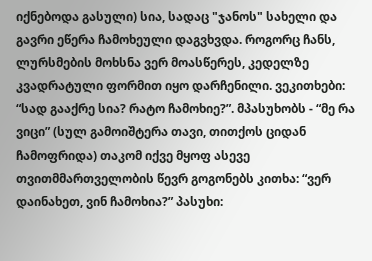იქნებოდა გასული) სია, სადაც "ჯანოს" სახელი და გავრი ეწერა ჩამოხეული დაგვხვდა. როგორც ჩანს, ლურსმების მოხსნა ვერ მოასწერეს, კედელზე კვადრატული ფორმით იყო დარჩენილი. ვეკითხები: “სად გააქრე სია? რატო ჩამოხიე?”. მპასუხობს - “მე რა ვიცი” (სულ გამოიშტერა თავი, თითქოს ციდან ჩამოფრიდა) თაკომ იქვე მყოფ ასევე თვითმმართველობის წევრ გოგონებს კითხა: “ვერ დაინახეთ, ვინ ჩამოხია?” პასუხი: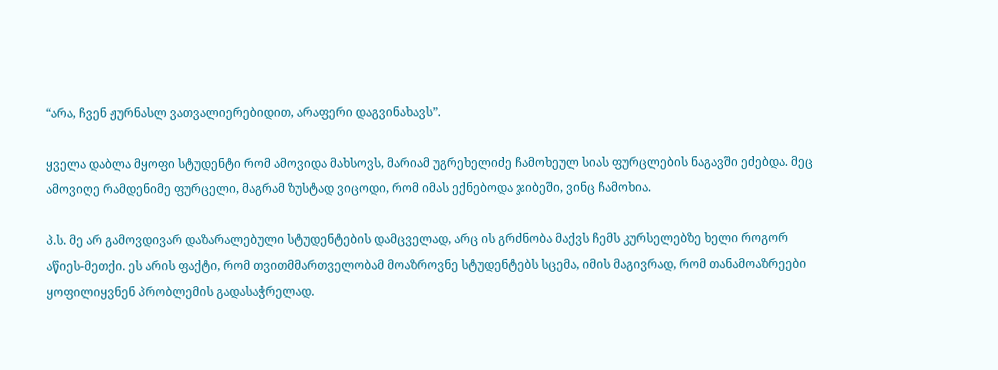“არა, ჩვენ ჟურნასლ ვათვალიერებიდით, არაფერი დაგვინახავს”.

ყველა დაბლა მყოფი სტუდენტი რომ ამოვიდა მახსოვს, მარიამ უგრეხელიძე ჩამოხეულ სიას ფურცლების ნაგავში ეძებდა. მეც ამოვიღე რამდენიმე ფურცელი, მაგრამ ზუსტად ვიცოდი, რომ იმას ექნებოდა ჯიბეში, ვინც ჩამოხია.

პ.ს. მე არ გამოვდივარ დაზარალებული სტუდენტების დამცველად, არც ის გრძნობა მაქვს ჩემს კურსელებზე ხელი როგორ აწიეს-მეთქი. ეს არის ფაქტი, რომ თვითმმართველობამ მოაზროვნე სტუდენტებს სცემა, იმის მაგივრად, რომ თანამოაზრეები ყოფილიყვნენ პრობლემის გადასაჭრელად.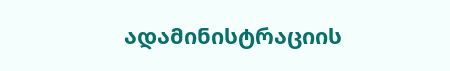ადამინისტრაციის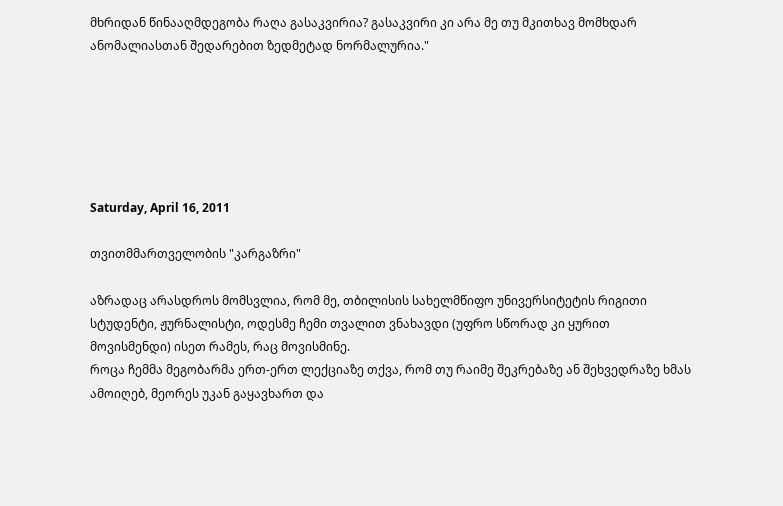მხრიდან წინააღმდეგობა რაღა გასაკვირია? გასაკვირი კი არა მე თუ მკითხავ მომხდარ ანომალიასთან შედარებით ზედმეტად ნორმალურია."






Saturday, April 16, 2011

თვითმმართველობის "კარგაზრი"

აზრადაც არასდროს მომსვლია, რომ მე, თბილისის სახელმწიფო უნივერსიტეტის რიგითი სტუდენტი, ჟურნალისტი, ოდესმე ჩემი თვალით ვნახავდი (უფრო სწორად კი ყურით მოვისმენდი) ისეთ რამეს, რაც მოვისმინე.
როცა ჩემმა მეგობარმა ერთ-ერთ ლექციაზე თქვა, რომ თუ რაიმე შეკრებაზე ან შეხვედრაზე ხმას ამოიღებ, მეორეს უკან გაყავხართ და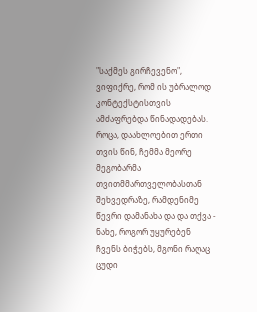"საქმეს გირჩევენო", ვიფიქრე, რომ ის უბრალოდ კონტექსტისთვის ამძაფრებდა წინადადებას.
როცა, დაახლოებით ერთი თვის წინ, ჩემმა მეორე მეგობარმა თვითმმართველობასთან შეხვედრაზე, რამდენიმე წევრი დამანახა და და თქვა - ნახე, როგორ უყურებენ ჩვენს ბიჭებს, მგონი რაღაც ცუდი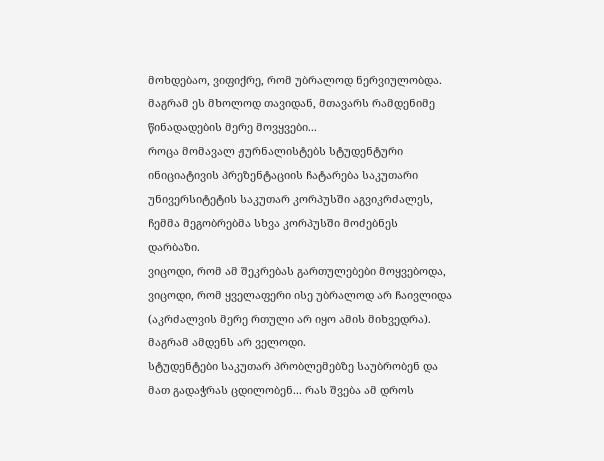მოხდებაო, ვიფიქრე, რომ უბრალოდ ნერვიულობდა. მაგრამ ეს მხოლოდ თავიდან, მთავარს რამდენიმე წინადადების მერე მოვყვები...
როცა მომავალ ჟურნალისტებს სტუდენტური ინიციატივის პრეზენტაციის ჩატარება საკუთარი უნივერსიტეტის საკუთარ კორპუსში აგვიკრძალეს, ჩემმა მეგობრებმა სხვა კორპუსში მოძებნეს დარბაზი.
ვიცოდი, რომ ამ შეკრებას გართულებები მოყვებოდა, ვიცოდი, რომ ყველაფერი ისე უბრალოდ არ ჩაივლიდა (აკრძალვის მერე რთული არ იყო ამის მიხვედრა). მაგრამ ამდენს არ ველოდი.
სტუდენტები საკუთარ პრობლემებზე საუბრობენ და მათ გადაჭრას ცდილობენ... რას შვება ამ დროს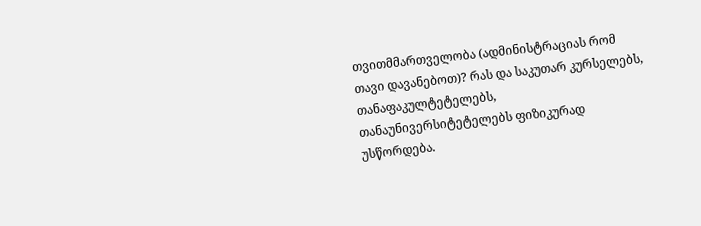თვითმმართველობა (ადმინისტრაციას რომ თავი დავანებოთ)? რას და საკუთარ კურსელებს, თანაფაკულტეტელებს, თანაუნივერსიტეტელებს ფიზიკურად უსწორდება.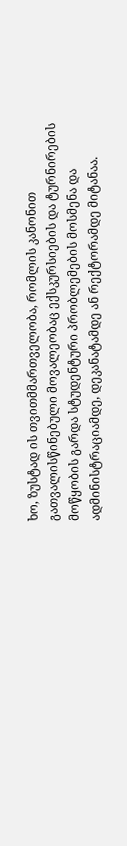ხო, ზუსტად ის თვითმმართველობა, რომლის კანონით გათვალისწინებული მოვალეობაც ექსკურსიების და ტურნირების მოწყობის გარდა სტუდენტური პრობლემების მოსმენა და ადმინისტრაციამდე, დეკანატამდე ან რექტორამდე მიტანაა.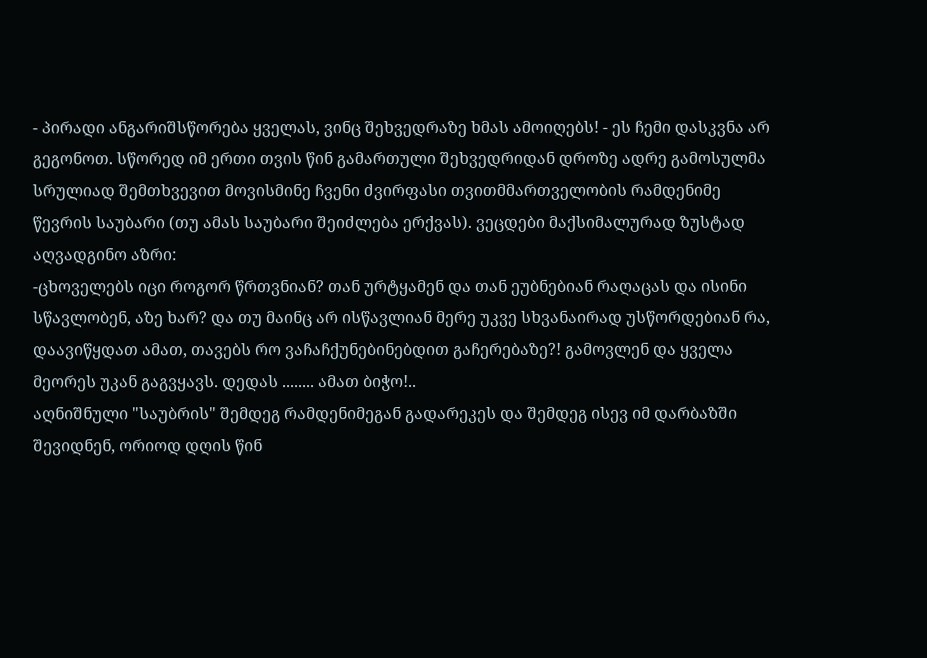- პირადი ანგარიშსწორება ყველას, ვინც შეხვედრაზე ხმას ამოიღებს! - ეს ჩემი დასკვნა არ გეგონოთ. სწორედ იმ ერთი თვის წინ გამართული შეხვედრიდან დროზე ადრე გამოსულმა სრულიად შემთხვევით მოვისმინე ჩვენი ძვირფასი თვითმმართველობის რამდენიმე წევრის საუბარი (თუ ამას საუბარი შეიძლება ერქვას). ვეცდები მაქსიმალურად ზუსტად აღვადგინო აზრი:
-ცხოველებს იცი როგორ წრთვნიან? თან ურტყამენ და თან ეუბნებიან რაღაცას და ისინი სწავლობენ, აზე ხარ? და თუ მაინც არ ისწავლიან მერე უკვე სხვანაირად უსწორდებიან რა, დაავიწყდათ ამათ, თავებს რო ვაჩაჩქუნებინებდით გაჩერებაზე?! გამოვლენ და ყველა მეორეს უკან გაგვყავს. დედას ........ ამათ ბიჭო!..
აღნიშნული "საუბრის" შემდეგ რამდენიმეგან გადარეკეს და შემდეგ ისევ იმ დარბაზში შევიდნენ, ორიოდ დღის წინ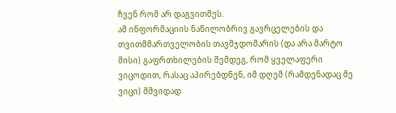ჩვენ რომ არ დაგვითმეს.
ამ ინფორმაციის ნაწილობრივ გავრცელების და თვითმმართველობის თავმჯდომარის (და არა მარტო მისი) გაფრთხილების შემდეგ, რომ ყველაფერი ვიცოდით, რასაც აპირებდნენ, იმ დღემ (რამდენადაც მე ვიცი) მშვიდად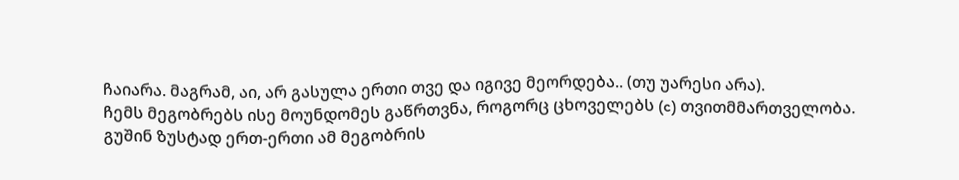ჩაიარა. მაგრამ, აი, არ გასულა ერთი თვე და იგივე მეორდება.. (თუ უარესი არა).
ჩემს მეგობრებს ისე მოუნდომეს გაწრთვნა, როგორც ცხოველებს (c) თვითმმართველობა.
გუშინ ზუსტად ერთ-ერთი ამ მეგობრის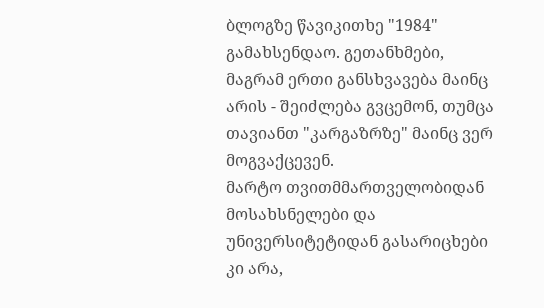ბლოგზე წავიკითხე "1984" გამახსენდაო. გეთანხმები, მაგრამ ერთი განსხვავება მაინც არის - შეიძლება გვცემონ, თუმცა თავიანთ "კარგაზრზე" მაინც ვერ მოგვაქცევენ.
მარტო თვითმმართველობიდან მოსახსნელები და უნივერსიტეტიდან გასარიცხები კი არა,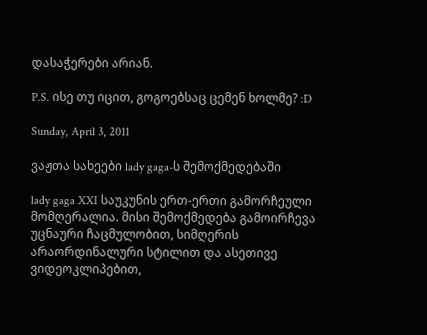დასაჭერები არიან.

P.S. ისე თუ იცით, გოგოებსაც ცემენ ხოლმე? :D

Sunday, April 3, 2011

ვაჟთა სახეები lady gaga-ს შემოქმედებაში

lady gaga XXI საუკუნის ერთ-ერთი გამორჩეული მომღერალია. მისი შემოქმედება გამოირჩევა უცნაური ჩაცმულობით, სიმღერის არაორდინალური სტილით და ასეთივე ვიდეოკლიპებით,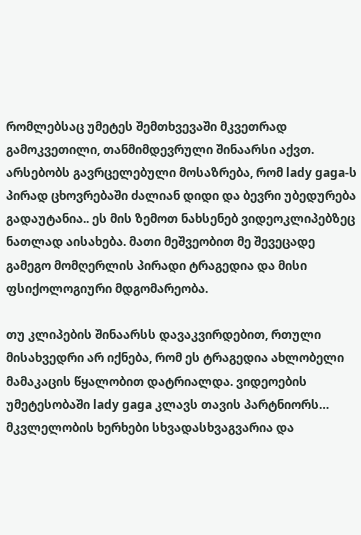რომლებსაც უმეტეს შემთხვევაში მკვეთრად გამოკვეთილი, თანმიმდევრული შინაარსი აქვთ.
არსებობს გავრცელებული მოსაზრება, რომ lady gaga-ს პირად ცხოვრებაში ძალიან დიდი და ბევრი უბედურება გადაუტანია.. ეს მის ზემოთ ნახსენებ ვიდეოკლიპებზეც ნათლად აისახება. მათი მეშვეობით მე შევეცადე გამეგო მომღერლის პირადი ტრაგედია და მისი ფსიქოლოგიური მდგომარეობა.

თუ კლიპების შინაარსს დავაკვირდებით, რთული მისახვედრი არ იქნება, რომ ეს ტრაგედია ახლობელი მამაკაცის წყალობით დატრიალდა. ვიდეოების უმეტესობაში lady gaga კლავს თავის პარტნიორს… მკვლელობის ხერხები სხვადასხვაგვარია და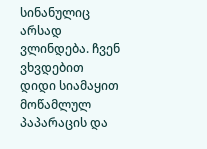სინანულიც არსად ვლინდება. ჩვენ ვხვდებით დიდი სიამაყით მოწამლულ პაპარაცის და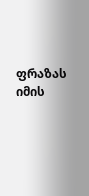ფრაზას იმის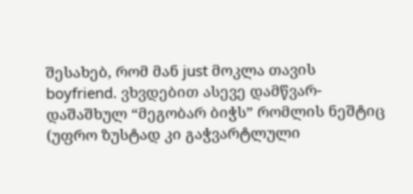შესახებ, რომ მან just მოკლა თავის boyfriend. ვხვდებით ასევე დამწვარ-დაშაშხულ “მეგობარ ბიჭს” რომლის ნეშტიც (უფრო ზუსტად კი გაჭვარტლული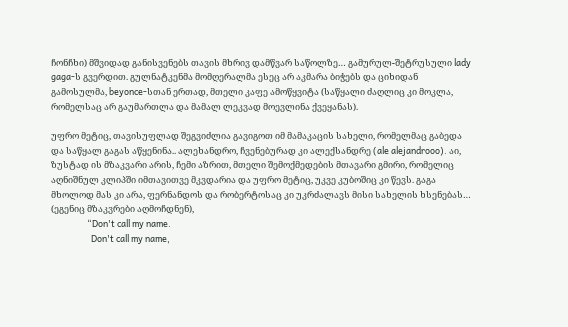ჩონჩხი) მშვიდად განისვენებს თავის მხრივ დამწვარ საწოლზე… გამურულ-შეტრუსული lady gaga-ს გვერდით. გულნატკენმა მომღერალმა ესეც არ აკმარა ბიჭებს და ციხიდან გამოსულმა, beyonce-სთან ერთად, მთელი კაფე ამოწყვიტა (საწყალი ძაღლიც კი მოკლა, რომელსაც არ გაუმართლა და მამალ ლეკვად მოევლინა ქვეყანას).

უფრო მეტიც, თავისუფლად შეგვიძლია გავიგოთ იმ მამაკაცის სახელი, რომელმაც გაბედა და საწყალ გაგას აწყენინა.. ალეხანდრო, ჩვენებურად კი ალექსანდრე (ale alejandrooo). აი, ზუსტად ის მზაკვარი არის, ჩემი აზრით, მთელი შემოქმედების მთავარი გმირი, რომელიც აღნიშნულ კლიპში იმთავითვე მკვდარია და უფრო მეტიც, უკვე კუბოშიც კი წევს. გაგა მხოლოდ მას კი არა, ფერნანდოს და რობერტოსაც კი უკრძალავს მისი სახელის ხსენებას… (ეგენიც მზაკვრები აღმოჩდნენ),
                  “Don't call my name.
                    Don't call my name,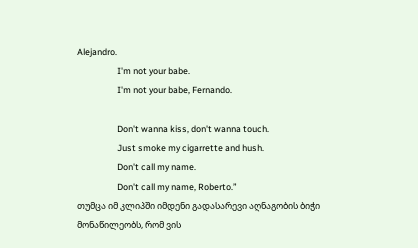Alejandro.
                    I'm not your babe.
                    I'm not your babe, Fernando.

                    Don't wanna kiss, don't wanna touch.
                    Just smoke my cigarrette and hush.
                    Don't call my name.
                    Don't call my name, Roberto.”
თუმცა იმ კლიპში იმდენი გადასარევი აღნაგობის ბიჭი მონაწილეობს, რომ ვის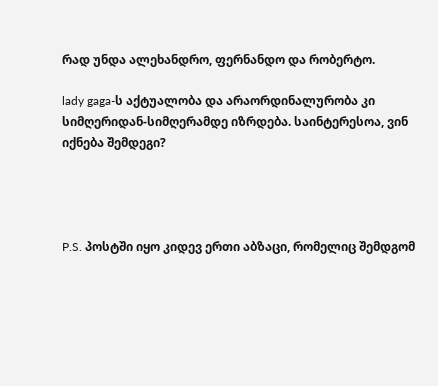რად უნდა ალეხანდრო, ფერნანდო და რობერტო.

lady gaga-ს აქტუალობა და არაორდინალურობა კი სიმღერიდან-სიმღერამდე იზრდება. საინტერესოა, ვინ იქნება შემდეგი?




P.S. პოსტში იყო კიდევ ერთი აბზაცი, რომელიც შემდგომ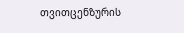თვითცენზურის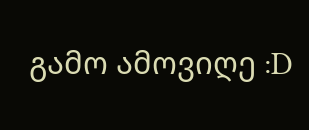გამო ამოვიღე :D